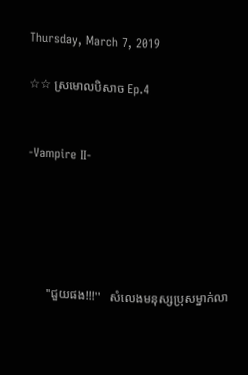Thursday, March 7, 2019

☆☆ ស្រមេាលបិសាច Ep.4


-Vampire II-





      ''ជួយផង!!!''   សំលេងមនុស្សប្រុសម្នាក់លា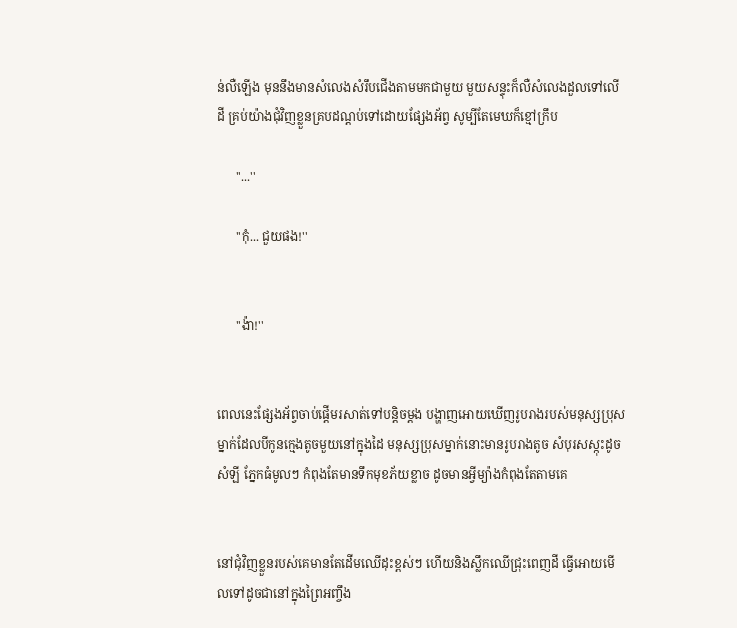ន់លឺឡេីង មុននឹងមានសំលេងសំរឹបជេីងតាមមកជាមួយ មួយសន្ទុះក៏លឺសំលេងដួលទៅលេីដី គ្រប់យ៉ាងជុំវិញខ្លួនគ្របដណ្តប់ទៅដេាយផ្សែងអ័ព្វ សូម្បីតែមេឃក៏ខ្មៅក្រឹប

      ''...''

      ''កុំ... ជួយផង!''


      ''ង៉ា!''


ពេលនេះផ្សែងអ័ព្វចាប់ផ្តេីមរសាត់ទៅបន្តិចម្តង បង្ហាញអេាយឃេីញរូបរាងរបស់មនុស្សប្រុសម្នាក់ដែលបីកូនក្មេងតូចមួយនៅក្នុងដៃ មនុស្សប្រុសម្នាក់នេាះមានរូបរាងតូច សំបុរសស្កុះដូចសំឡី ភ្នែកធំមូលៗ កំពុងតែមានទឹកមុខភ័យខ្លាច ដូចមានអ្វីម្យ៉ាងកំពុងតែតាមគេ


នៅជុំវិញខ្លួនរបស់គេមានតែដេីមឈេីដុះខ្ពស់ៗ ហេីយនិងស្លឹកឈេីជ្រុះពេញដី ធ្វេីអេាយមេីលទៅដូចជានៅក្នុងព្រៃអញ្ចឹង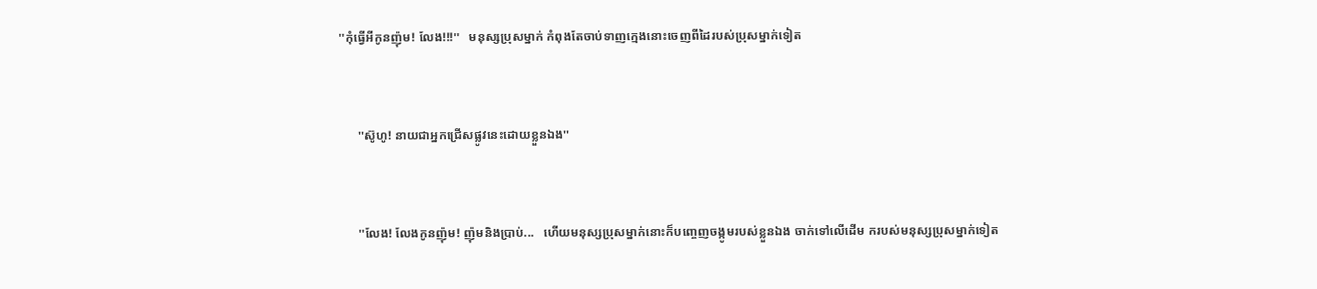''កុំធ្វេីអីកូនញ៉ុម! លែង!!!''   មនុស្សប្រុសម្នាក់ កំពុងតែចាប់ទាញក្មេងនេាះចេញពីដៃរបស់ប្រុសម្នាក់ទៀត


      ''ស៊ូហូ! នាយជាអ្នកជ្រេីសផ្លូវនេះដេាយខ្លួនឯង''


      ''លែង! លែងកូនញ៉ុម! ញ៉ុមនិងប្រាប់...   ហេីយមនុស្សប្រុសម្នាក់នេាះក៏បញ្ចេញចង្កូមរបស់ខ្លួនឯង ចាក់ទៅលេីដេីម ករបស់មនុស្សប្រុសម្នាក់ទៀត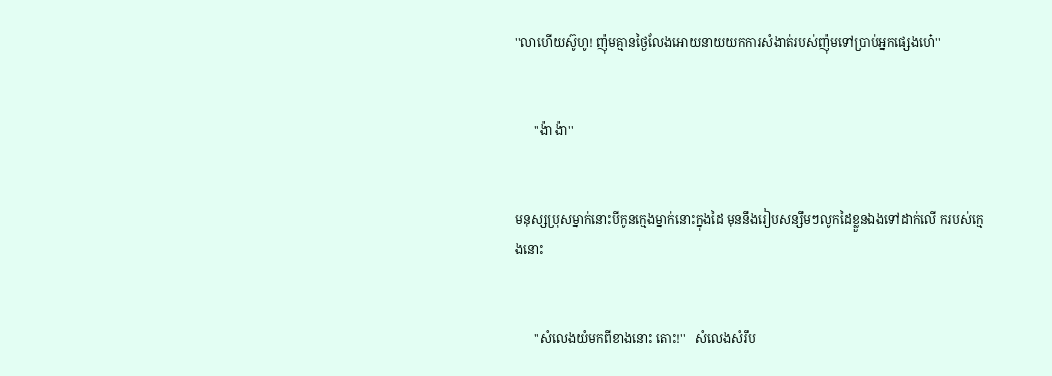''លាហេីយស៊ូហូ! ញ៉ុមគ្មានថ្ងៃលែងអេាយនាយយកការសំងាត់របស់ញ៉ុមទៅប្រាប់អ្នកផ្សេងហេ៎''


      ''ង៉ា ង៉ា''


មនុស្សប្រុសម្នាក់នេាះបីកូនក្មេងម្នាក់នេាះក្នុងដៃ មុននឹងរៀបសន្សឹមៗលូកដៃខ្លួនឯងទៅដាក់លេី ករបស់ក្មេងនេាះ


      ''សំលេងយំមកពីខាងនេាះ តេាះ!''   សំលេងសំរឹប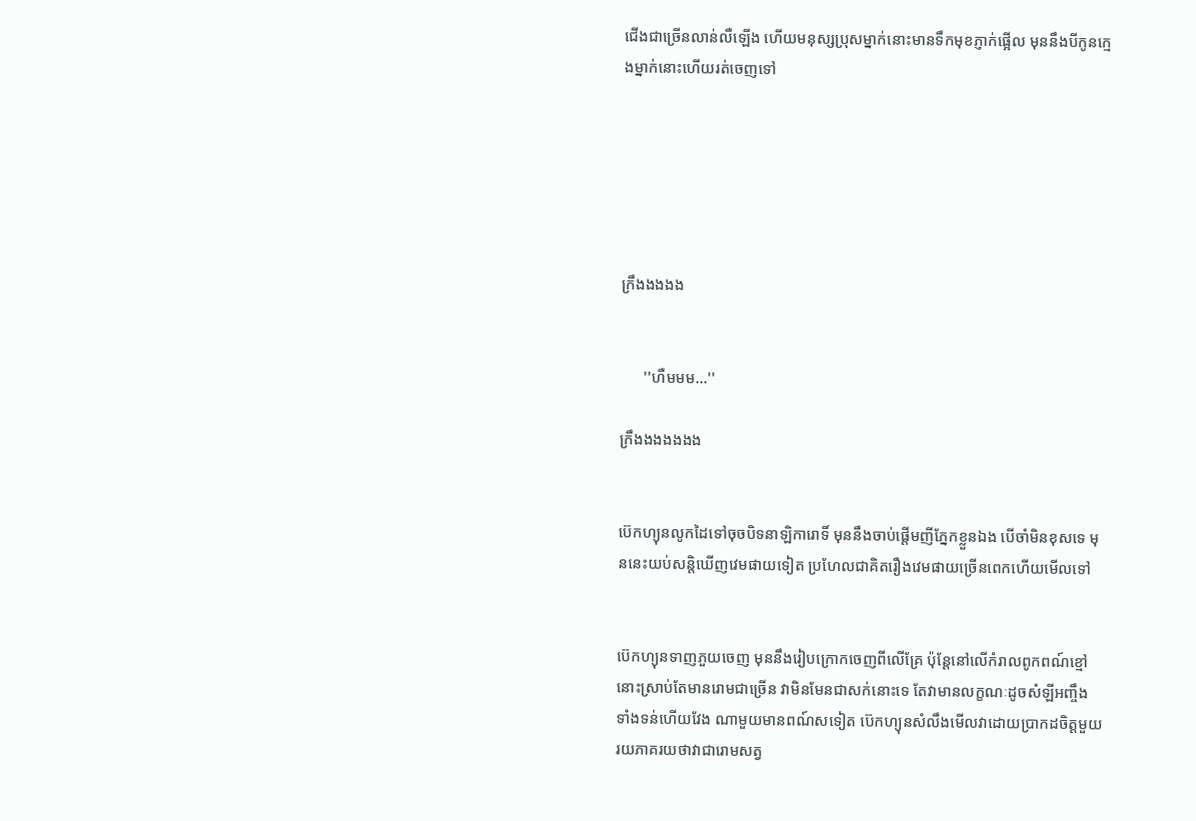ជេីងជាច្រេីនលាន់លឺឡេីង ហេីយមនុស្សប្រុសម្នាក់នេាះមានទឹកមុខភ្ញាក់ផ្អេីល មុននឹងបីកូនក្មេងម្នាក់នេាះហេីយរត់ចេញទៅ






ក្រឹងងងងង


      ''ហឺមមម...''

ក្រឹងងងងងងង


ប៊េកហ្យុនលូកដៃទៅចុចបិទនាឡិការេាទិ៍ មុននឹងចាប់ផ្តេីមញីភ្នែកខ្លួនឯង បេីចាំមិនខុសទេ មុននេះយប់សន្តិឃេីញវេមផាយទៀត ប្រហែលជាគិតរឿងវេមផាយច្រេីនពេកហេីយមេីលទៅ


ប៊េកហ្យុនទាញភួយចេញ មុននឹងរៀបក្រេាកចេញពីលេីគ្រែ ប៉ុន្តែនៅលេីកំរាលពូកពណ៍ខ្មៅនេាះស្រាប់តែមានរេាមជាច្រេីន វាមិនមែនជាសក់នេាះទេ តែវាមានលក្ខណៈដូចសំឡីអញ្ចឹង ទាំងទន់ហេីយវែង ណាមួយមានពណ៍សទៀត ប៊េកហ្យុនសំលឹងមេីលវាដេាយប្រាកដចិត្តមួយរយភាគរយថាវាជារេាមសត្វ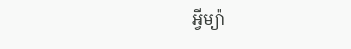អ្វីម្យ៉ា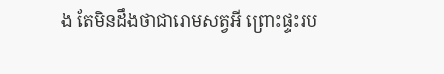ង តែមិនដឹងថាជារេាមសត្វអី ព្រេាះផ្ទះរប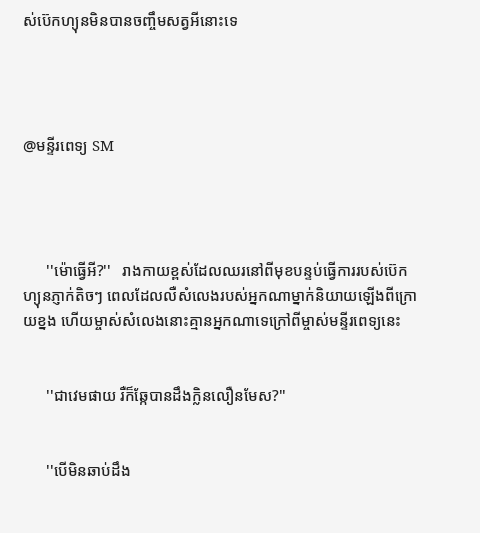ស់ប៊េកហ្យុនមិនបានចញ្ចឹមសត្វអីនេាះទេ




@មន្ទីរពេទ្យ SM




      ''ម៉េាធ្វេីអី?''   រាងកាយខ្ពស់ដែលឈរនៅពីមុខបន្ទប់ធ្វេីការរបស់ប៊េកហ្យុនភ្ញាក់តិចៗ ពេលដែលលឺសំលេងរបស់អ្នកណាម្នាក់និយាយឡេីងពីក្រេាយខ្នង ហេីយម្ចាស់សំលេងនេាះគ្មានអ្នកណាទេក្រៅពីម្ចាស់មន្ទីរពេទ្យនេះ


      ''ជាវេមផាយ រឺក៏ឆ្កែបានដឹងក្លិនលឿនមែស?''


      ''បេីមិនឆាប់ដឹង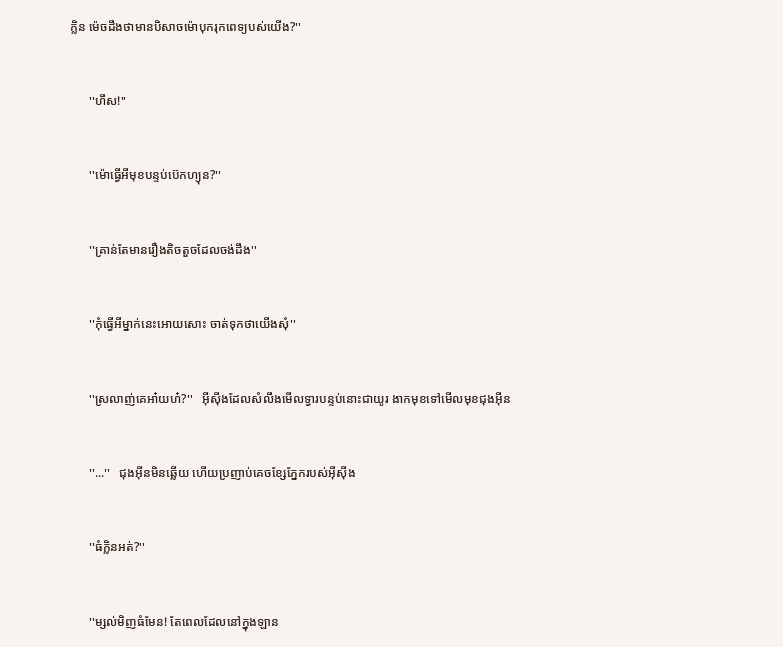ក្លិន ម៉េចដឹងថាមានបិសាចម៉េាបុករុកពេទ្យបស់យេីង?''


      ''ហឹស!''


      ''ម៉េាធ្វេីអីមុខបន្ទប់ប៊េកហ្យុន?''


      ''គ្រាន់តែមានរឿងតិចតួចដែលចង់ដឹង''


      ''កុំធ្វេីអីម្នាក់នេះអេាយសេាះ ចាត់ទុកថាយេីងសុំ''


      ''ស្រលាញ់គេអា៎យហ៎?''   អុីសុីងដែលសំលឹងមេីលទ្វារបន្ទប់នេាះជាយូរ ងាកមុខទៅមេីលមុខជុងអុីន


      ''...''   ជុងអុីនមិនឆ្លេីយ ហេីយប្រញាប់គេចខ្សែភ្នែករបស់អុីសុីង


      ''ធំក្លិនអត់?''


      ''ម្សល់មិញធំមែន! តែពេលដែលនៅក្នុងឡាន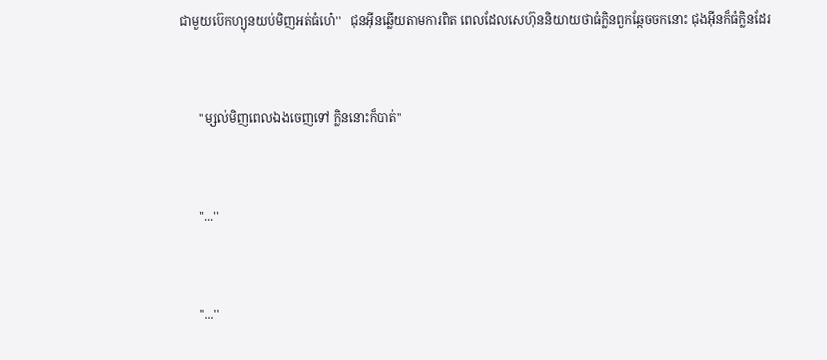ជាមួយប៊េកហ្យុនយប់មិញអត់ធំហេ៎''   ជុនអុីនឆ្លេីយតាមការពិត ពេលដែលសេហ៊ុននិយាយថាធំក្លិនពួកឆ្កែចចកនេាះ ជុងអុីនក៏ធំក្លិនដែរ


      ''ម្សល់មិញពេលឯងចេញទៅ ក្លិននេាះក៏បាត់''


      ''...''


      ''...''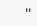''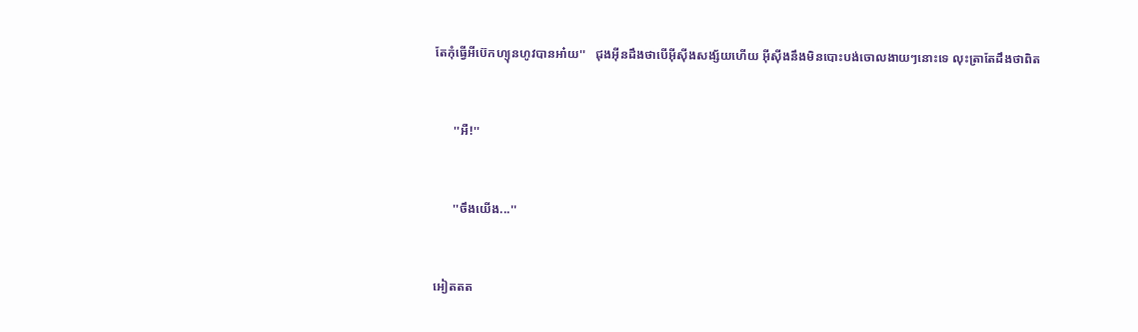តែកុំធ្វេីអីប៊េកហ្យុនហូវបានអា៎យ''   ជុងអុីនដឹងថាបេីអុីសុីងសង្ស័យហេីយ អុីសុីងនឹងមិនបេាះបង់ចេាលងាយៗនេាះទេ លុះត្រាតែដឹងថាពិត


      ''អឺ!''


      ''ចឹងយេីង...''


អៀតតត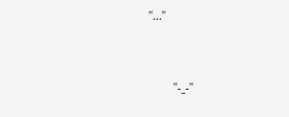''...''


      ''-_-''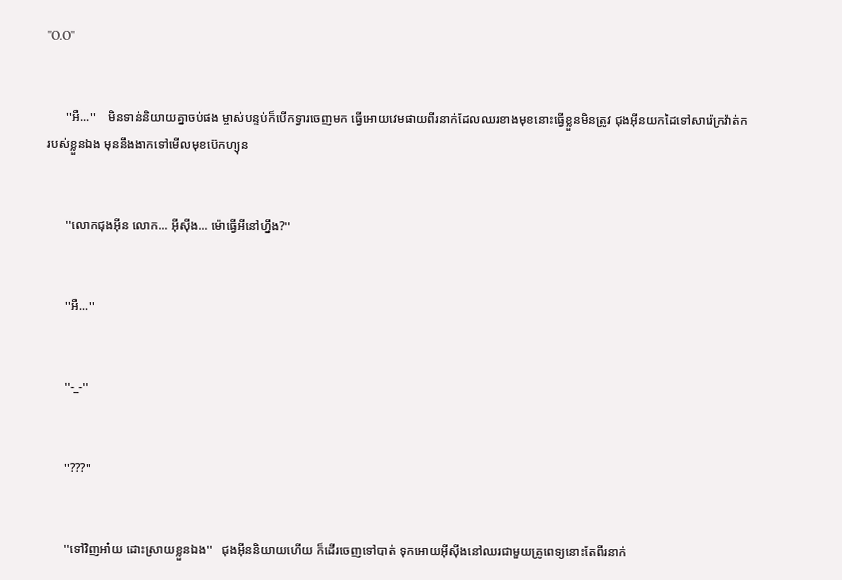''O.O''


      ''អឺ...''    មិនទាន់និយាយគ្នាចប់ផង ម្ចាស់បន្ទប់ក៏បេីកទ្វារចេញមក ធ្វេីអេាយវេមផាយពីរនាក់ដែលឈរខាងមុខនេាះធ្វេីខ្លួនមិនត្រូវ ជុងអុីនយកដៃទៅសារ៉េក្រវ៉ាត់ករបស់ខ្លួនឯង មុននឹងងាកទៅមេីលមុខប៊េកហ្យុន


      ''លេាកជុងអុីន លេាក... អុីសុីង... ម៉េាធ្វេីអីនៅហ្នឹង?''


      ''អឺ...''


      ''-_-''


      ''???''


      ''ទៅវិញអា៎យ ដេាះស្រាយខ្លួនឯង''   ជុងអុីននិយាយហេីយ ក៏ដេីរចេញទៅបាត់ ទុកអេាយអុីសុីងនៅឈរជាមួយគ្រូពេទ្យនេាះតែពីរនាក់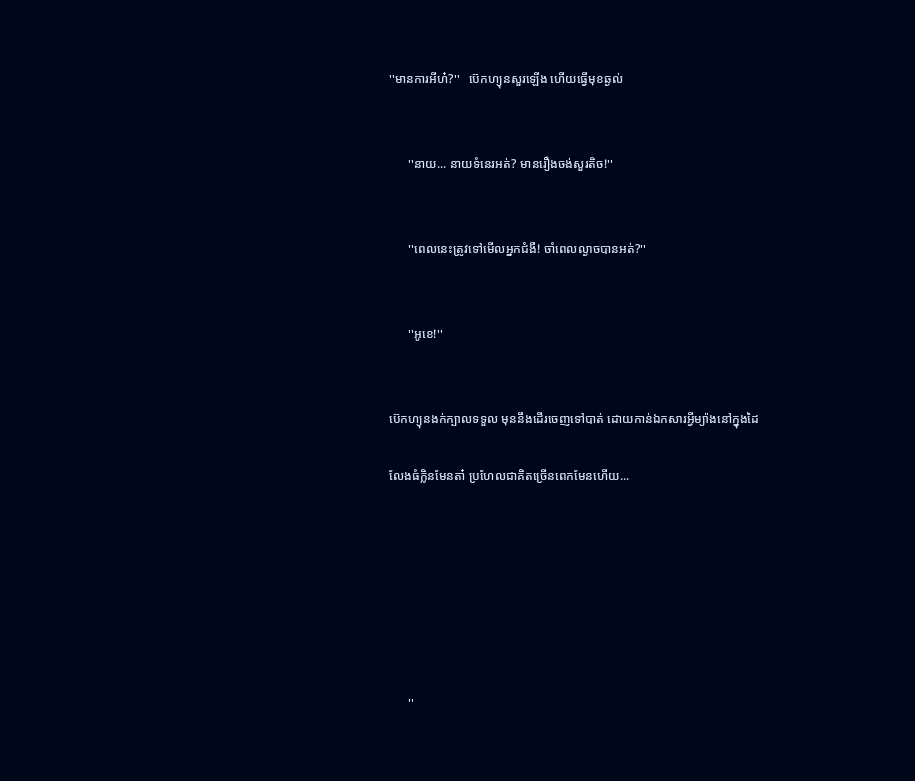''មានការអីហ៎?''   ប៊េកហ្យុនសួរឡេីង ហេីយធ្វេីមុខឆ្ងល់


      ''នាយ... នាយទំនេរអត់? មានរឿងចង់សួរតិច!''


      ''ពេលនេះត្រូវទៅមេីលអ្នកជំងឺ! ចាំពេលល្ងាចបានអត់?''


      ''អូខេ!''


ប៊េកហ្យុនងក់ក្បាលទទួល មុននឹងដេីរចេញទៅបាត់ ដេាយកាន់ឯកសារអ្វីម្យ៉ាងនៅក្នុងដៃ

លែងធំក្លិនមែនតា៎ ប្រហែលជាគិតច្រេីនពេកមែនហេីយ...







      ''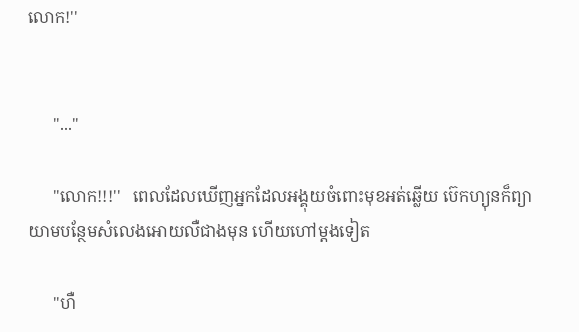លេាក!''


      ''...''

      ''លេាក!!!''   ពេលដែលឃេីញអ្នកដែលអង្គុយចំពេាះមុខអត់ឆ្លេីយ ប៊េកហ្យុនក៏ព្យាយាមបន្ថែមសំលេងអេាយលឺជាងមុន ហេីយហៅម្តងទៀត

      ''ហឺ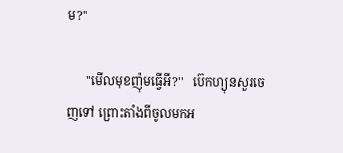ម?''

      ''មេីលមុខញ៉ុមធ្វេីអី?''   ប៊េកហ្យុនសួរចេញទៅ ព្រេាះតាំងពីចូលមកអ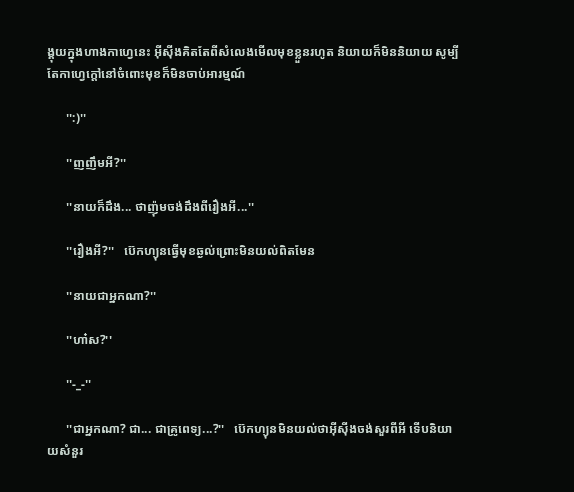ង្គុយក្នុងហាងកាហ្វេនេះ អុីសុីងគិតតែពីសំលេងមេីលមុខខ្លួនរហូត និយាយក៏មិននិយាយ សូម្បីតែកាហ្វេក្តៅនៅចំពេាះមុខក៏មិនចាប់អារម្មណ៍

      '':)''

      ''ញញឹមអី?''

      ''នាយក៏ដឹង... ថាញ៉ុមចង់ដឹងពីរឿងអី...''

      ''រឿងអី?''   ប៊េកហ្យុនធ្វេីមុខឆ្ងល់ព្រេាះមិនយល់ពិតមែន

      ''នាយជាអ្នកណា?''

      ''ហា៎ស?''

      ''-_-''

      ''ជាអ្នកណា? ជា... ជាគ្រូពេទ្យ...?''   ប៊េកហ្យុនមិនយល់ថាអុីសុីងចង់សួរពីអី ទេីបនិយាយសំនួរ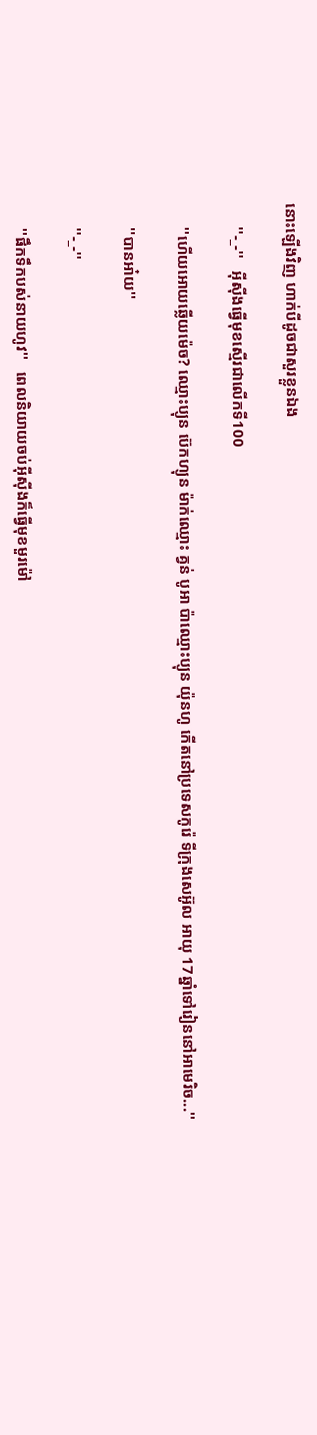នេាះឡេីងវិញ ហាក់បីដូចជាសួរខ្លួនឯង

      ''-_-''   អុីសុីងធ្វេីមុខស្មេីរជាលេីកទី100

      ''ហេីយអេាយឆ្លេីយម៉េច? ឈ្មេាះប្យុន ប៊េកហ្យុន ម៉ាក់ឈ្មេាះ គ្វន់ បូអា ប៉ាឈ្មេាះប្យុន យ៉ុនហូ កេីតនៅប្រទេសកូរ៉េ ទីក្រុងសេអ៊ូល អាយុ 17ឆ្នាំទៅរៀននៅអាមេរិច...''

      ''បានអា៎យ''

      ''-_-''

      ''ផឹកទឹកបស់នាយហូវ''   ពេលនិយាយចប់អុីសុីងក៏ធ្វេីមុខមួរម៉ៅ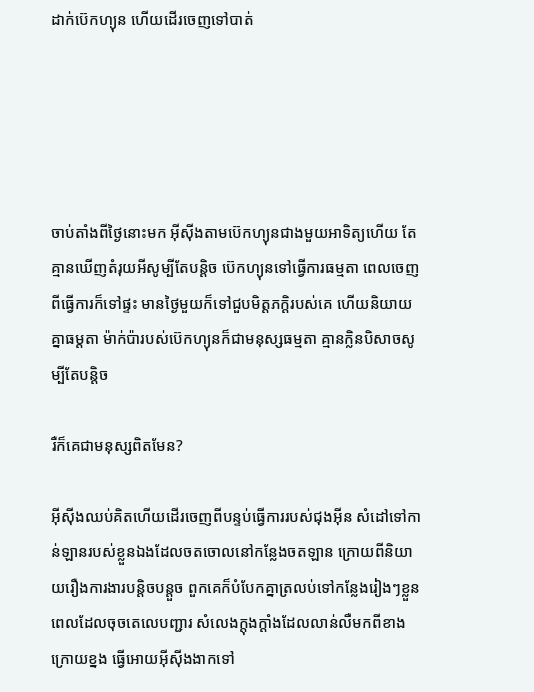ដាក់ប៊េកហ្យុន ហេីយដេីរចេញទៅបាត់





ចាប់តាំងពីថ្ងៃនេាះមក អុីសុីងតាមប៊េកហ្យុនជាងមួយអាទិត្យហេីយ តែគ្មានឃេីញតំរុយអីសូម្បីតែបន្តិច ប៊េកហ្យុនទៅធ្វេីការធម្មតា ពេលចេញពីធ្វេីការក៏ទៅផ្ទះ មានថ្ងៃមួយក៏ទៅជួបមិត្តភក្តិរបស់គេ ហេីយនិយាយគ្នាធម្តតា ម៉ាក់ប៉ារបស់ប៊េកហ្យុនក៏ជាមនុស្សធម្មតា គ្មានក្លិនបិសាចសូម្បីតែបន្តិច

រឺក៏គេជាមនុស្សពិតមែន?

អុីសុីងឈប់គិតហេីយដេីរចេញពីបន្ទប់ធ្វេីការរបស់ជុងអុីន សំដៅទៅកាន់ឡានរបស់ខ្លួនឯងដែលចតចេាលនៅកន្លែងចតឡាន ក្រេាយពីនិយាយរឿងការងារបន្តិចបន្តួច ពួកគេក៏បំបែកគ្នាត្រលប់ទៅកន្លែងរៀងៗខ្លួន ពេលដែលចុចតេលេបញ្ជារ សំលេងក្តុងក្តាំងដែលលាន់លឺមកពីខាងក្រេាយខ្នង ធ្វេីអេាយអុីសុីងងាកទៅ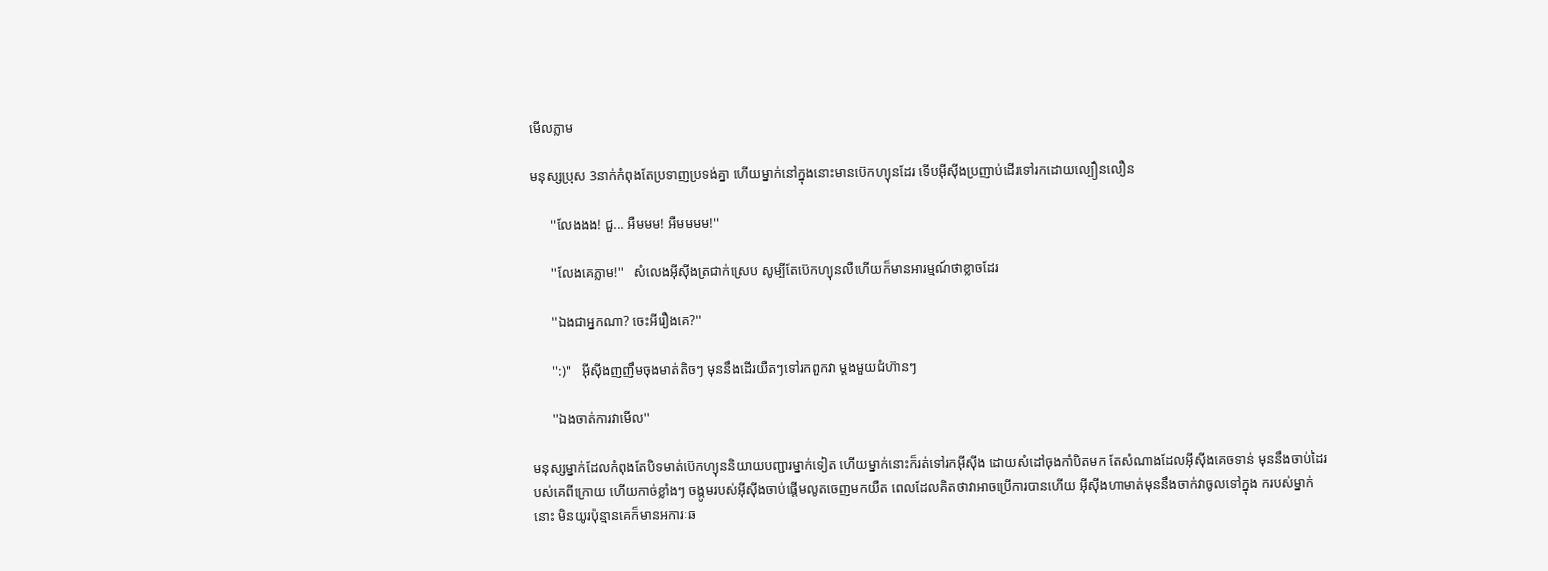មេីលភ្លាម

មនុស្សប្រុស 3នាក់កំពុងតែប្រទាញប្រទង់គ្នា ហេីយម្នាក់នៅក្នុងនេាះមានប៊េកហ្យុនដែរ ទេីបអុីសុីងប្រញាប់ដេីរទៅរកដេាយល្បឿនលឿន

      ''លែងងង! ជួ... អឺមមម! អឺមមមម!''

      ''លែងគេភ្លាម!''   សំលេងអុីសុីងត្រជាក់ស្រេប សូម្បីតែប៊េកហ្យុនលឺហេីយក៏មានអារម្មណ៍ថាខ្លាចដែរ

      ''ឯងជាអ្នកណា? ចេះអីរឿងគេ?''

      '':)''   អុីសុីងញញឹមចុងមាត់តិចៗ មុននឹងដេីរយឺតៗទៅរកពួកវា ម្តងមួយជំហ៊ានៗ

      ''ឯងចាត់ការវាមេីល''

មនុស្សម្នាក់ដែលកំពុងតែបិទមាត់ប៊េកហ្យុននិយាយបញ្ជារម្នាក់ទៀត ហេីយម្នាក់នេាះក៏រត់ទៅរកអុីសុីង ដេាយសំដៅចុងកាំបិតមក តែសំណាងដែលអុីសុីងគេចទាន់ មុននឹងចាប់ដៃរបស់គេពីក្រេាយ ហេីយកាច់ខ្លាំងៗ ចង្កូមរបស់អុីសុីងចាប់ផ្តេីមលូតចេញមកយឺត ពេលដែលគិតថាវាអាចប្រេីការបានហេីយ អុីសុីងហាមាត់មុននឹងចាក់វាចូលទៅក្នុង ករបស់ម្នាក់នេាះ មិនយូរប៉ុន្មានគេក៏មានអការៈឆ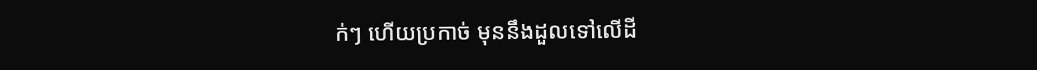ក់ៗ ហេីយប្រកាច់ មុននឹងដួលទៅលេីដី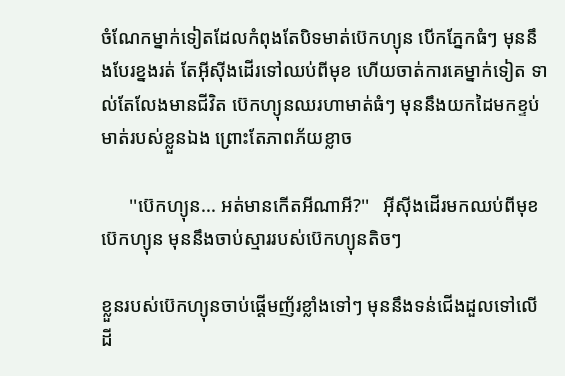ចំណែកម្នាក់ទៀតដែលកំពុងតែបិទមាត់ប៊េកហ្យុន បេីកភ្នែកធំៗ មុននឹងបែរខ្នងរត់ តែអុីសុីងដេីរទៅឈប់ពីមុខ ហេីយចាត់ការគេម្នាក់ទៀត ទាល់តែលែងមានជីវិត ប៊េកហ្យុនឈរហាមាត់ធំៗ មុននឹងយកដៃមកខ្ទប់មាត់របស់ខ្លួនឯង ព្រេាះតែភាពភ័យខ្លាច

      ''ប៊េកហ្យុន... អត់មានកេីតអីណាអី?''   អុីសុីងដេីរមកឈប់ពីមុខប៊េកហ្យុន មុននឹងចាប់ស្មាររបស់ប៊េកហ្យុនតិចៗ

ខ្លួនរបស់ប៊េកហ្យុនចាប់ផ្តេីមញ័រខ្លាំងទៅៗ មុននឹងទន់ជេីងដួលទៅលេីដី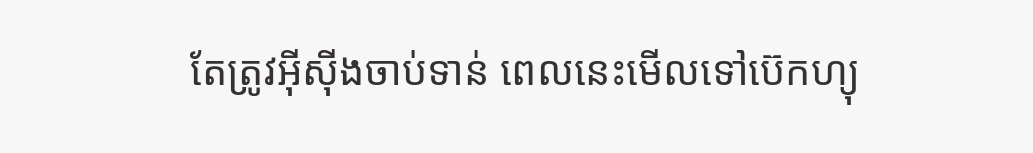តែត្រូវអុីសុីងចាប់ទាន់ ពេលនេះមេីលទៅប៊េកហ្យុ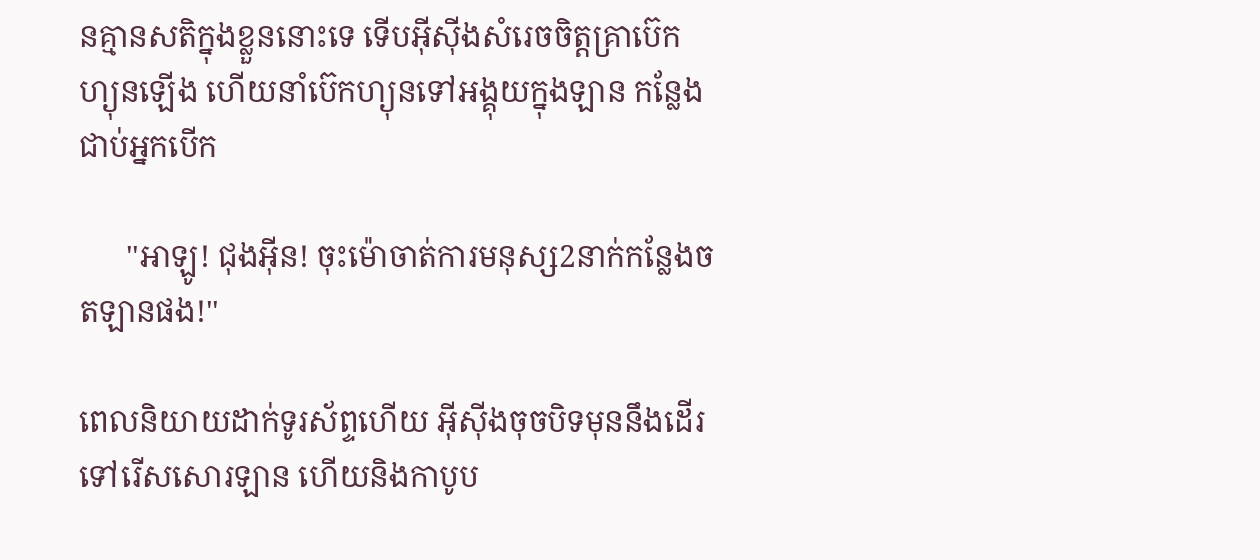នគ្មានសតិក្នុងខ្លួននេាះទេ ទេីបអុីសុីងសំរេចចិត្តគ្រាប៊េកហ្យុនឡេីង ហេីយនាំប៊េកហ្យុនទៅអង្គុយក្នុងឡាន កន្លែងជាប់អ្នកបេីក

      ''អាឡូ! ជុងអុីន! ចុះម៉េាចាត់ការមនុស្ស2នាក់កន្លែងចតឡានផង!''

ពេលនិយាយដាក់ទូរស័ព្ទហេីយ អុីសុីងចុចបិទមុននឹងដេីរទៅរេីសសេារឡាន ហេីយនិងកាបូប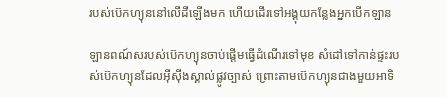របស់ប៊េកហ្យុននៅលេីដីឡេីងមក ហេីយដេីរទៅអង្គុយកន្លែងអ្នកបេីកឡាន

ឡានពណ៍សរបស់ប៊េកហ្យុនចាប់ផ្តេីមធ្វេីដំណេីរទៅមុខ សំដៅទៅកាន់ផ្ទះរបស់ប៊េកហ្យុនដែលអុីសុីងស្គាល់ផ្លូវច្បាស់ ព្រេាះតាមប៊េកហ្យុនជាងមួយអាទិ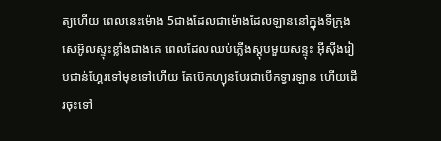ត្យហេីយ ពេលនេះម៉េាង 5ជាងដែលជាម៉េាងដែលឡាននៅក្នុងទីក្រុងសេអ៊ូលស្ទុះខ្លាំងជាងគេ ពេលដែលឈប់ភ្លេីងស្តុបមួយសន្ទុះ អុីសុីងរៀបជាន់ហ្គែរទៅមុខទៅហេីយ តែប៊េកហ្យុនបែរជាបេីកទ្វារឡាន ហេីយដេីរចុះទៅ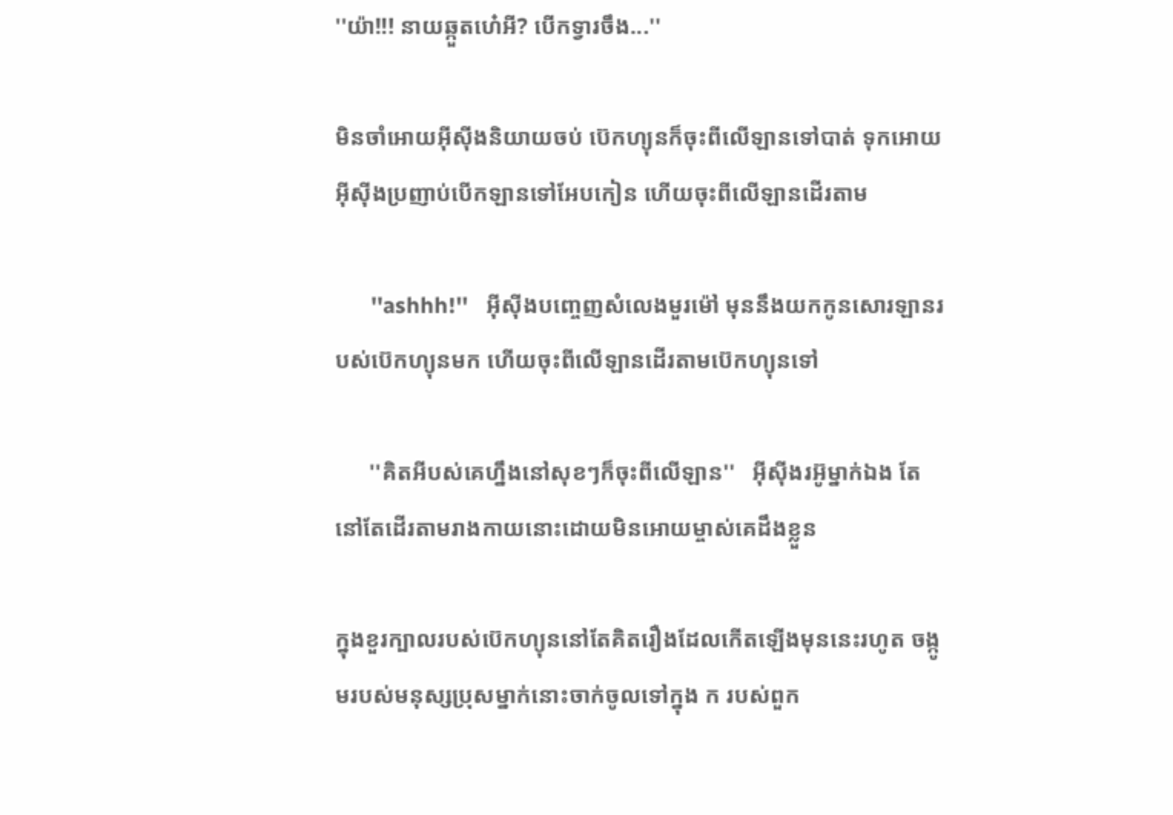''យ៉ា!!! នាយឆ្កួតហេ៎អី? បេីកទ្វារចឹង...''

មិនចាំអេាយអុីសុីងនិយាយចប់ ប៊េកហ្យុនក៏ចុះពីលេីឡានទៅបាត់ ទុកអេាយអុីសុីងប្រញាប់បេីកឡានទៅអែបកៀន ហេីយចុះពីលេីឡានដេីរតាម

      ''ashhh!''   អុីសុីងបញ្ចេញសំលេងមួរម៉ៅ មុននឹងយកកូនសេារឡានរបស់ប៊េកហ្យុនមក ហេីយចុះពីលេីឡានដេីរតាមប៊េកហ្យុនទៅ

      ''គិតអីបស់គេហ្នឹងនៅសុខៗក៏ចុះពីលេីឡាន''   អុីសុីងរអ៊ូម្នាក់ឯង តែនៅតែដេីរតាមរាងកាយនេាះដេាយមិនអេាយម្ចាស់គេដឹងខ្លួន

ក្នុងខួរក្បាលរបស់ប៊េកហ្យុននៅតែគិតរឿងដែលកេីតឡេីងមុននេះរហូត ចង្កូមរបស់មនុស្សប្រុសម្នាក់នេាះចាក់ចូលទៅក្នុង ក របស់ពួក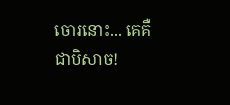ចេារនេាះ... គេគឺជាបិសាច!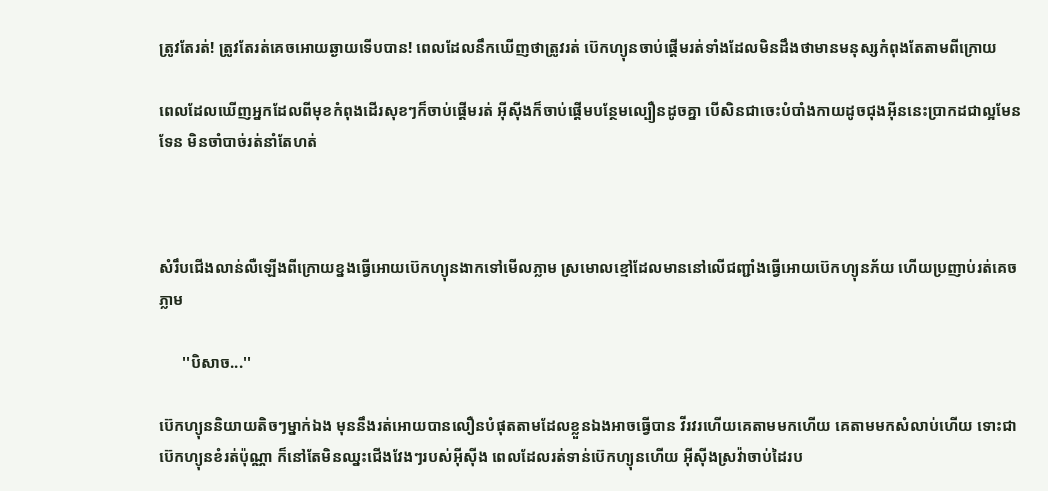ត្រូវតែរត់! ត្រូវតែរត់គេចអេាយឆ្ងាយទេីបបាន! ពេលដែលនឹកឃេីញថាត្រូវរត់ ប៊េកហ្យុនចាប់ផ្តេីមរត់ទាំងដែលមិនដឹងថាមានមនុស្សកំពុងតែតាមពីក្រេាយ

ពេលដែលឃេីញអ្នកដែលពីមុខកំពុងដេីរសុខៗក៏ចាប់ផ្តេីមរត់ អុីសុីងក៏ចាប់ផ្តេីមបន្ថែមល្បឿនដូចគ្នា បេីសិនជាចេះបំបាំងកាយដូចជុងអុីននេះប្រាកដជាល្អមែនទែន មិនចាំបាច់រត់នាំតែហត់



សំរឹបជេីងលាន់លឺឡេីងពីក្រេាយខ្នងធ្វេីអេាយប៊េកហ្យុនងាកទៅមេីលភ្លាម ស្រមេាលខ្មៅដែលមាននៅលេីជញ្ជាំងធ្វេីអេាយប៊េកហ្យុនភ័យ ហេីយប្រញាប់រត់គេចភ្លាម

      ''បិសាច...''

ប៊េកហ្យុននិយាយតិចៗម្នាក់ឯង មុននឹងរត់អេាយបានលឿនបំផុតតាមដែលខ្លួនឯងអាចធ្វេីបាន វីរវរហេីយគេតាមមកហេីយ គេតាមមកសំលាប់ហេីយ ទេាះជាប៊េកហ្យុនខំរត់ប៉ុណ្ណា ក៏នៅតែមិនឈ្នះជេីងវែងៗរបស់អុីសុីង ពេលដែលរត់ទាន់ប៊េកហ្យុនហេីយ អុីសុីងស្រវ៉ាចាប់ដៃរប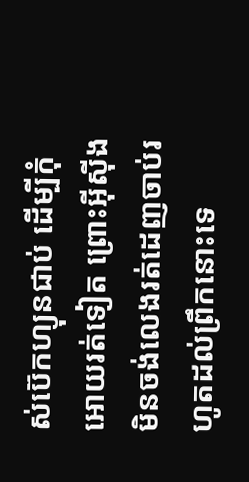ស់ប៊េកហ្យុនជាប់ ដេីម្បីកុំអេាយរត់ទៀត ព្រេាះអុីសុីងមិនចង់លេងរត់ដេញចាប់រហូតដល់ព្រឹកនេាះទេ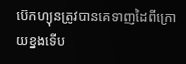ប៊េកហ្យុនត្រូវបានគេទាញដៃពីក្រេាយខ្នងទេីប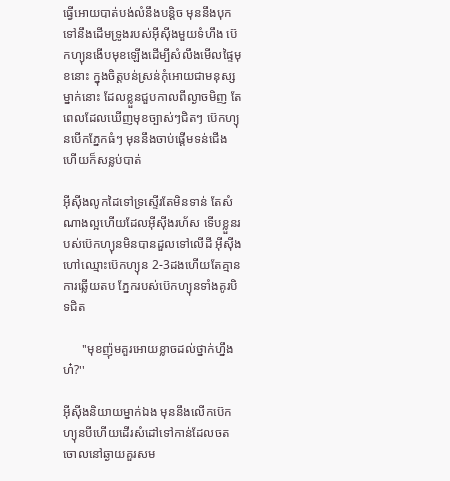ធ្វេីអេាយបាត់បង់លំនឹងបន្តិច មុននឹងបុកទៅនឹងដេីមទ្រូងរបស់អុីសុីងមួយទំហឹង ប៊េកហ្យុនងេីបមុខឡេីងដេីម្បីសំលឹងមេីលផ្ទៃមុខនេាះ ក្នុងចិត្តបន់ស្រន់កុំអេាយជាមនុស្សម្នាក់នេាះ ដែលខ្លួនជួបកាលពីល្ងាចមិញ តែពេលដែលឃេីញមុខច្បាស់ៗជិតៗ ប៊េកហ្យុនបេីកភ្នែកធំៗ មុននឹងចាប់ផ្តេីមទន់ជេីង ហេីយក៏សន្លប់បាត់

អុីសុីងលូកដៃទៅទ្រស្ទេីរតែមិនទាន់ តែសំណាងល្អហេីយដែលអុីសុីងរហ័ស ទេីបខ្លួនរបស់ប៊េកហ្យុនមិនបានដួលទៅលេីដី អុីសុីងហៅឈ្មេាះប៊េកហ្យុន 2-3ដងហេីយតែគ្មានការឆ្លេីយតប ភ្នែករបស់ប៊េកហ្យុនទាំងគូរបិទជិត

      ''មុខញ៉ុមគួរអេាយខ្លាចដល់ថ្នាក់ហ្នឹងហ៎?''

អុីសុីងនិយាយម្នាក់ឯង មុននឹងលេីកប៊េកហ្យុនបីហេីយដេីរសំដៅទៅកាន់ដែលចតចេាលនៅឆ្ងាយគួរសម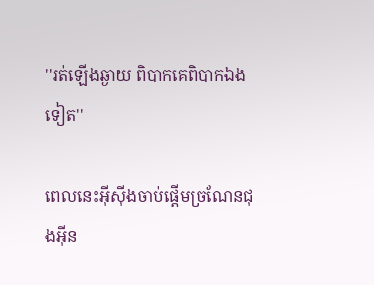''រត់ឡេីងឆ្ងាយ ពិបាកគេពិបាកឯងទៀត''

ពេលនេះអុីសុីងចាប់ផ្តេីមច្រណែនជុងអុីន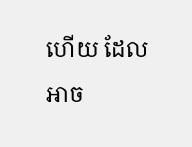ហេីយ ដែលអាច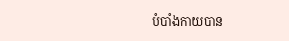បំបាំងកាយបាន